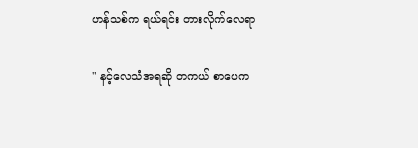ဟန်သစ်က ရယ်ရင်း တားလိုက်လေရာ

" နင့်လေသံအရဆို တကယ် စာပေက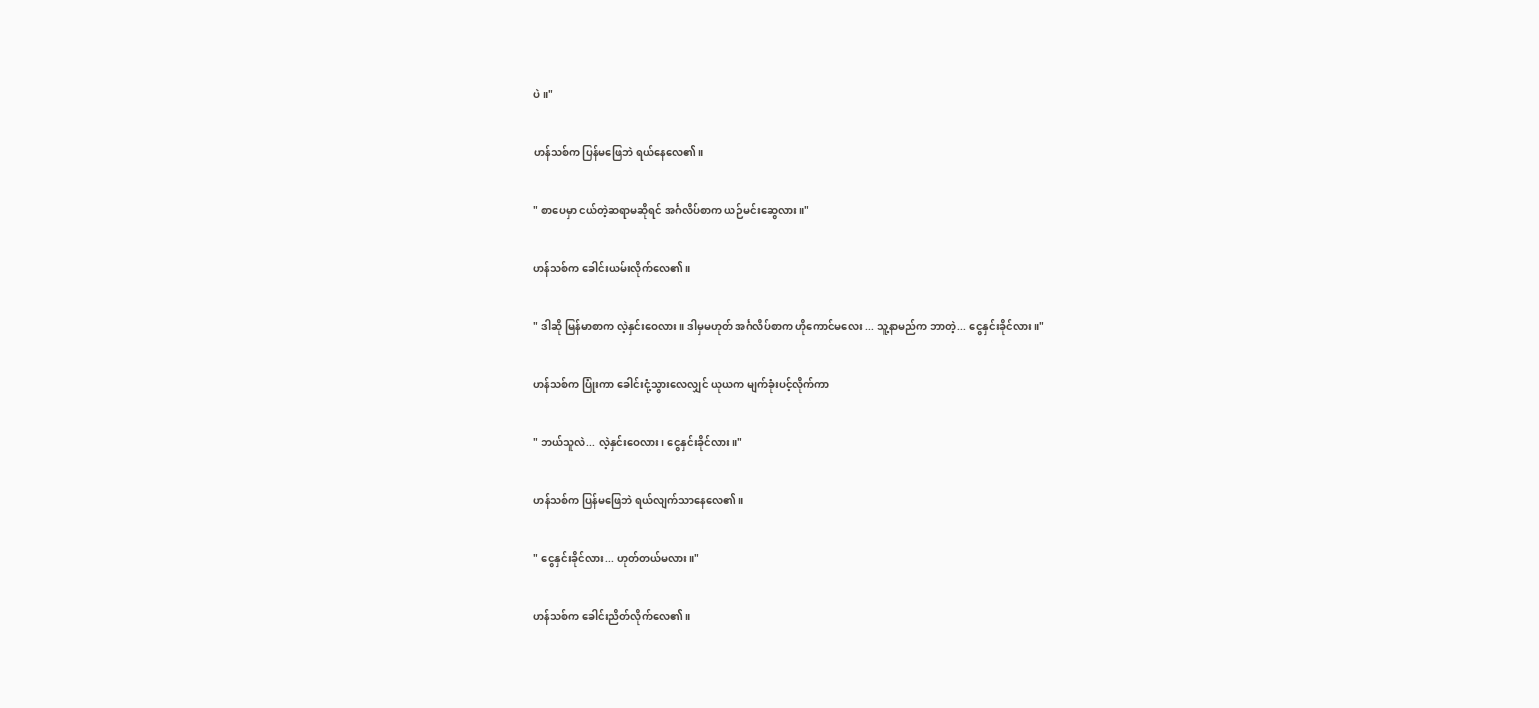ပဲ။"

ဟန်သစ်က ပြန်မဖြေဘဲ ရယ်နေလေ၏။

" စာပေမှာ ငယ်တဲ့ဆရာမဆိုရင် အင်္ဂလိပ်စာက ယဉ်မင်းဆွေလား။"

ဟန်သစ်က ခေါင်းယမ်းလိုက်လေ၏။

" ဒါဆို မြန်မာစာက လဲ့နှင်းဝေလား။ ဒါမှမဟုတ် အင်္ဂလိပ်စာက ဟိုကောင်မလေး ... သူ့နာမည်က ဘာတဲ့... ငွေနှင်းခိုင်လား။"

ဟန်သစ်က ပြုံးကာ ခေါင်းငုံ့သွားလေလျှင် ယုယက မျက်ခုံးပင့်လိုက်ကာ

" ဘယ်သူလဲ... လဲ့နှင်းဝေလား၊ ငွေနှင်းခိုင်လား။"

ဟန်သစ်က ပြန်မဖြေဘဲ ရယ်လျက်သာနေလေ၏။

" ငွေနှင်းခိုင်လား... ဟုတ်တယ်မလား။"

ဟန်သစ်က ခေါင်းညိတ်လိုက်လေ၏။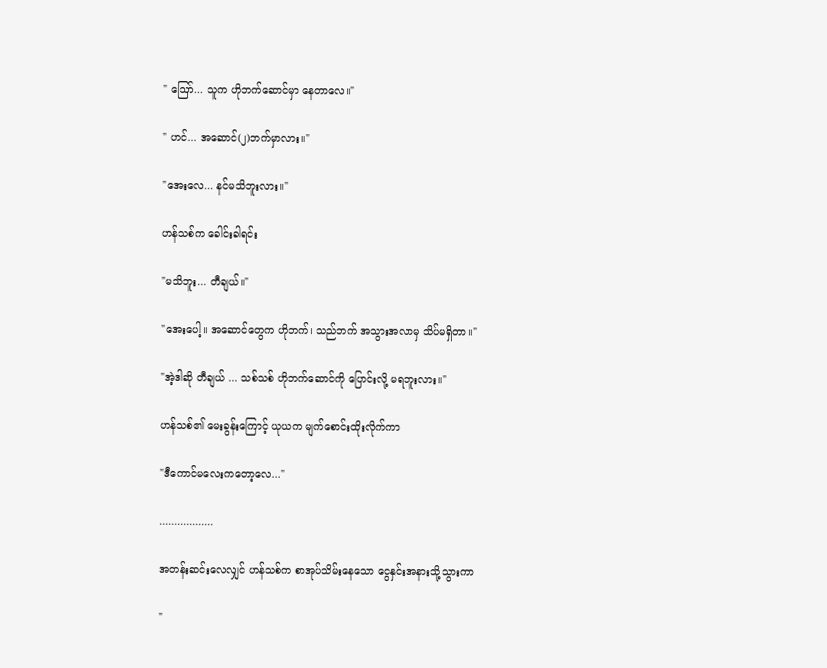" ဪ... သူက ဟိုဘက်ဆောင်မှာ နေတာလေ။"

" ဟင်... အဆောင်(၂)ဘက်မှာလား။"

"အေးလေ... နင်မသိဘူးလား။"

ဟန်သစ်က ခေါင်းခါရင်း

"မသိဘူး... တီချယ်။"

"အေးပေါ့။ အဆောင်တွေက ဟိုဘက်၊ သည်ဘက် အသွားအလာမှ သိပ်မရှိတာ။"

"အဲ့ဒါဆို တီချယ် ... သစ်သစ် ဟိုဘက်ဆောင်ကို ပြောင်းလို့ မရဘူးလား။"

ဟန်သစ်၏ မေးခွန်းကြောင့် ယုယက မျက်စောင်းထိုးလိုက်ကာ

"ဒီကောင်မလေးကတော့လေ..."

..................

အတန်းဆင်းလေလျှင် ဟန်သစ်က စာအုပ်သိမ်းနေသော ငွေနှင်းအနားသို့သွားကာ

"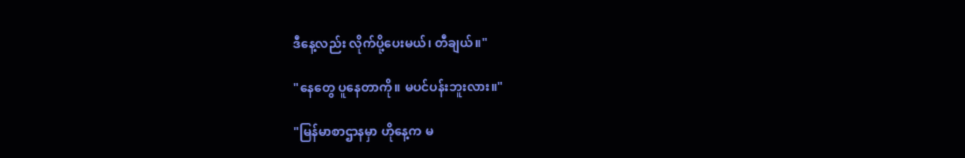ဒီနေ့လည်း လိုက်ပို့ပေးမယ်၊ တီချယ်။"

"နေတွေ ပူနေတာကို။ မပင်ပန်းဘူးလား။"

"မြန်မာစာဌာနမှာ ဟိုနေ့က မ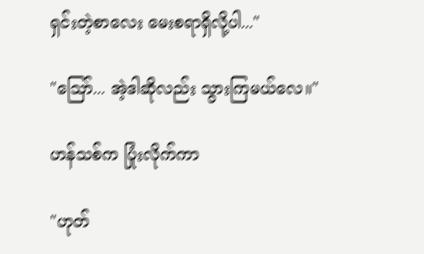ရှင်းတဲ့စာလေး မေးစရာရှိလို့ပါ..."

"ဪ... အဲ့ဒါဆိုလည်း သွားကြမယ်လေ။"

ဟန်သစ်က ပြုံးလိုက်ကာ

"ဟုတ်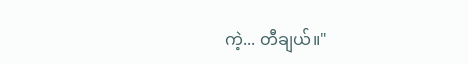ကဲ့... တီချယ်။"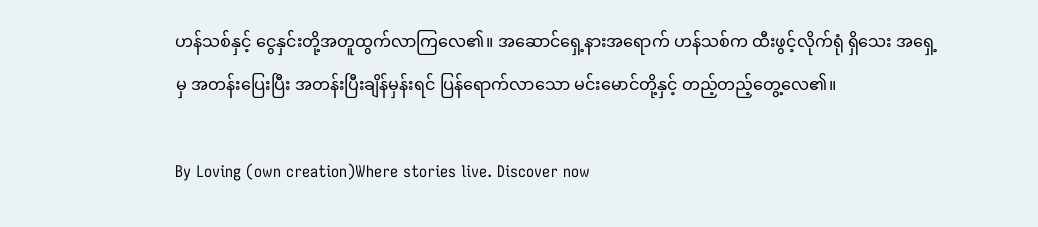ဟန်သစ်နှင့် ငွေနှင်းတို့အတူထွက်လာကြလေ၏။ အဆောင်ရှေ့နားအရောက် ဟန်သစ်က ထီးဖွင့်လိုက်ရုံ ရှိသေး အရှေ့မှ အတန်းပြေးပြီး အတန်းပြီးချိန်မှန်းရင် ပြန်ရောက်လာသော မင်းမောင်တို့နှင့် တည့်တည့်တွေ့လေ၏။

By Loving (own creation)Where stories live. Discover now